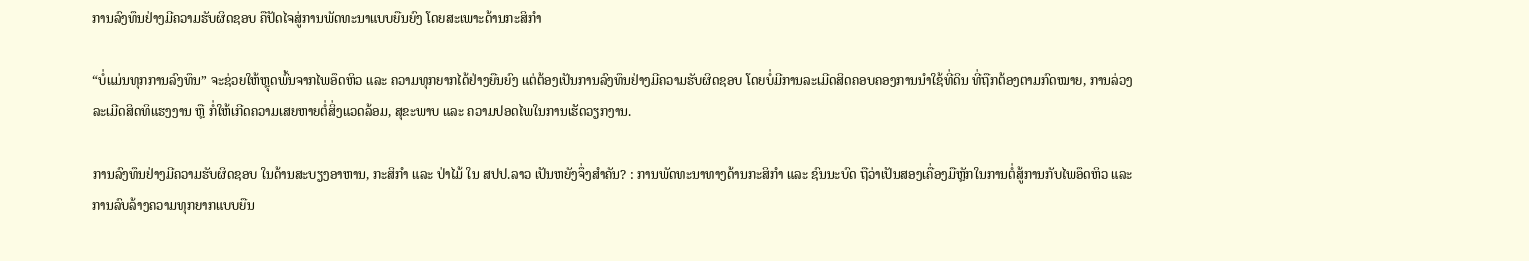ການລົງທຶນຢ່າງມີຄວາມຮັບຜິດຊອບ ຄືປັດໄຈສູ່ການພັດທະນາແບບຍືນຍົງ ໂດຍສະເພາະດ້ານກະສິກຳ

“ບໍ່ແມ່ນທຸກການລົງທຶນ” ຈະຊ່ວຍໃຫ້ຫຼຸດພົ້ນຈາກໄພອຶດຫິວ ແລະ ຄວາມທຸກຍາກໄດ້ຢ່າງຍືນຍົງ ແຕ່ຕ້ອງເປັນການລົງທຶນຢ່າງມີຄວາມຮັບຜິດຊອບ ໂດຍບໍ່ມີການລະເມີດສິດຄອບຄອງການນຳໃຊ້ທີ່ດິນ ທີ່ຖືກຕ້ອງຕາມກົດໝາຍ, ການລ່ວງລະເມີດສິດທິແຮງງານ ຫຼື ກໍ່ໃຫ້ເກີດຄວາມເສຍຫາຍຕໍ່ສິ່ງແວດລ້ອມ, ສຸຂະພາບ ແລະ ຄວາມປອດໄພໃນການເຮັດວຽກງານ.

ການລົງທຶນຢ່າງມີຄວາມຮັບຜິດຊອບ ໃນດ້ານສະບຽງອາຫານ, ກະສິກຳ ແລະ ປ່າໄມ້ ໃນ ສປປ.ລາວ ເປັນຫຍັງຈຶ່ງສຳຄັນ? : ການພັດທະນາທາງດ້ານກະສິກຳ ແລະ ຊົນນະບົດ ຖືວ່າເປັນສອງເຄື່ອງມືຫຼັກໃນການຕໍ່ສູ້ການກັບໄພອຶດຫິວ ແລະ ການລົບລ້າງຄວາມທຸກຍາກແບບຍືນ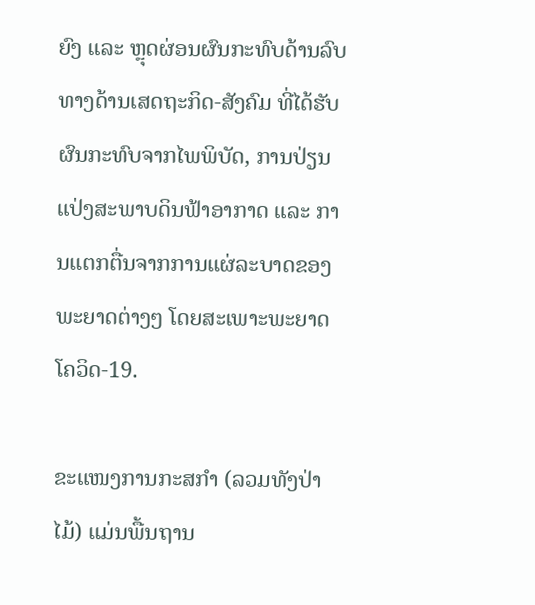ຍົງ ແລະ ຫຼຸດຜ່ອນຜົນກະທົບດ້ານລົບທາງດ້ານເສດຖະກິດ-ສັງຄົມ ທີ່ໄດ້ຮັບຜົນກະທົບຈາກໄພພິບັດ, ການປ່ຽນແປ່ງສະພາບດິນຟ້າອາກາດ ແລະ ການແຕກຕື່ນຈາກການແຜ່ລະບາດຂອງພະຍາດຕ່າງໆ ໂດຍສະເພາະພະຍາດໂຄວິດ-19.

ຂະແໜງການກະສກຳ (ລວມທັງປ່າໄມ້) ແມ່ນພື້ນຖານ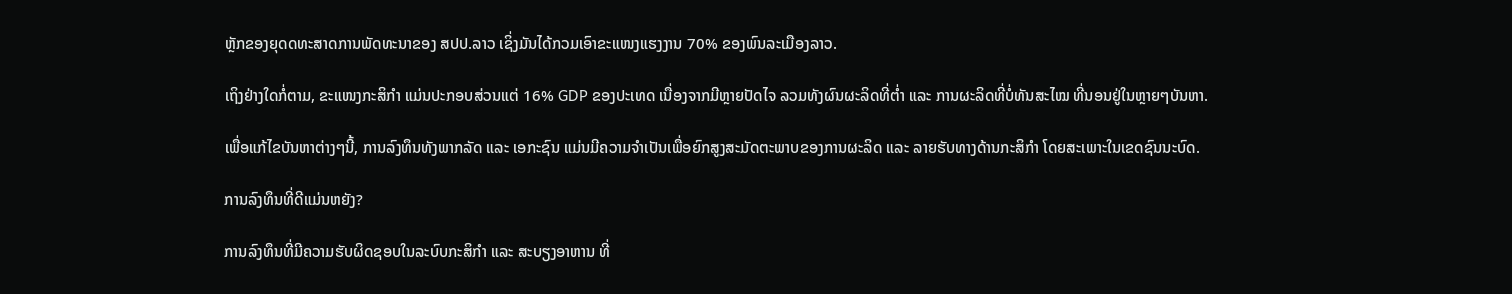ຫຼັກຂອງຍຸດດທະສາດການພັດທະນາຂອງ ສປປ.ລາວ ເຊິ່ງມັນໄດ້ກວມເອົາຂະແໜງແຮງງານ 70% ຂອງພົນລະເມືອງລາວ.

ເຖິງຢ່າງໃດກໍ່ຕາມ, ຂະແໜງກະສິກຳ ແມ່ນປະກອບສ່ວນແຕ່ 16% GDP ຂອງປະເທດ ເນື່ອງຈາກມີຫຼາຍປັດໄຈ ລວມທັງຜົນຜະລິດທີ່ຕ່ຳ ແລະ ການຜະລິດທີ່ບໍ່ທັນສະໄໝ ທີ່ນອນຢູ່ໃນຫຼາຍໆບັນຫາ.

ເພື່ອແກ້ໄຂບັນຫາຕ່າງໆນີ້, ການລົງທຶນທັງພາກລັດ ແລະ ເອກະຊົນ ແມ່ນມີຄວາມຈຳເປັນເພື່ອຍົກສູງສະມັດຕະພາບຂອງການຜະລິດ ແລະ ລາຍຮັບທາງດ້ານກະສິກຳ ໂດຍສະເພາະໃນເຂດຊົນນະບົດ.

ການລົງທຶນທີ່ດີແມ່ນຫຍັງ?

ການລົງທຶນທີ່ມີຄວາມຮັບຜິດຊອບໃນລະບົບກະສິກຳ ແລະ ສະບຽງອາຫານ ທີ່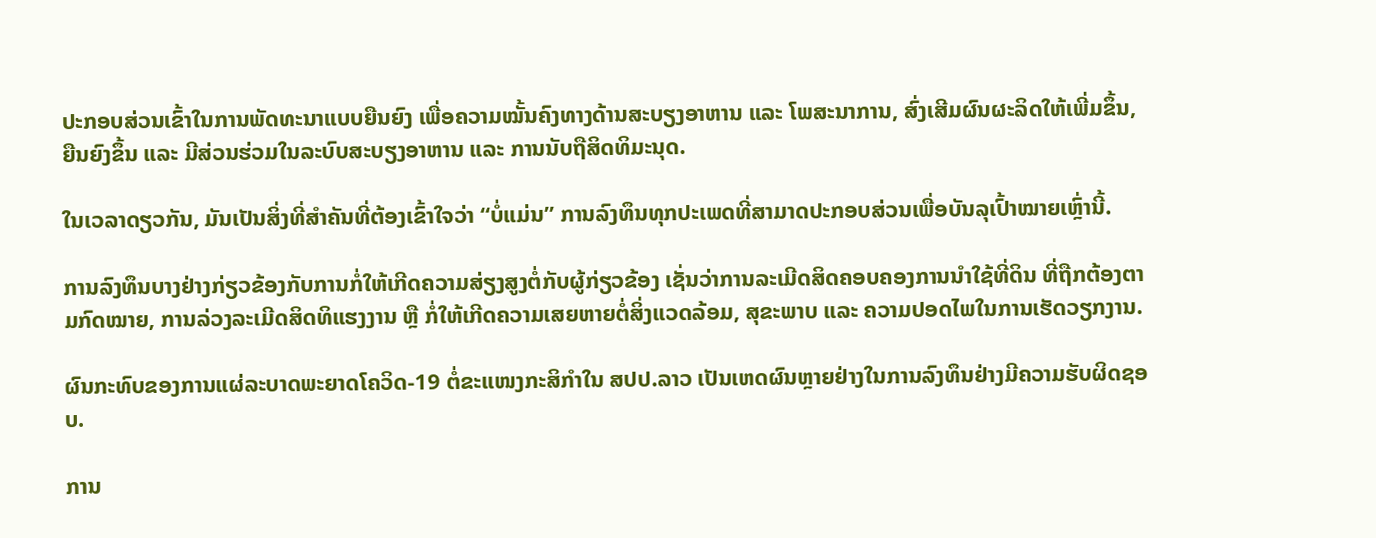ປະກອບສ່ວນເຂົ້າໃນການພັດທະນາແບບຍືນຍົງ ເພື່ອຄວາມໝັ້ນຄົງທາງດ້ານສະບຽງອາຫານ ແລະ ໂພສະນາການ, ສົ່ງເສີມຜົນຜະລິດໃຫ້ເພີ່ມຂຶ້ນ, ຍືນຍົງຂຶ້ນ ແລະ ມີສ່ວນຮ່ວມໃນລະບົບສະບຽງອາຫານ ແລະ ການນັບຖືສິດທິມະນຸດ.

ໃນເວລາດຽວກັນ, ມັນເປັນສິ່ງທີ່ສຳຄັນທີ່ຕ້ອງເຂົ້າໃຈວ່າ “ບໍ່ແມ່ນ” ການລົງທຶນທຸກປະເພດທີ່ສາມາດປະກອບສ່ວນເພື່ອບັນລຸເປົ້າໝາຍເຫຼົ່ານີ້.

ການລົງທຶນບາງຢ່າງກ່ຽວຂ້ອງກັບການກໍ່ໃຫ້ເກີດຄວາມສ່ຽງສູງຕໍ່ກັບຜູ້ກ່ຽວຂ້ອງ ເຊັ່ນວ່າການລະເມີດສິດຄອບຄອງການນຳໃຊ້ທີ່ດິນ ທີ່ຖືກຕ້ອງຕາມກົດໝາຍ, ການລ່ວງລະເມີດສິດທິແຮງງານ ຫຼື ກໍ່ໃຫ້ເກີດຄວາມເສຍຫາຍຕໍ່ສິ່ງແວດລ້ອມ, ສຸຂະພາບ ແລະ ຄວາມປອດໄພໃນການເຮັດວຽກງານ.

ຜົນກະທົບຂອງການແຜ່ລະບາດພະຍາດໂຄວິດ-19 ຕໍ່ຂະແໜງກະສິກຳໃນ ສປປ.ລາວ ເປັນເຫດຜົນຫຼາຍຢ່າງໃນການລົງທຶນຢ່າງມີຄວາມຮັບຜິດຊອບ.

ການ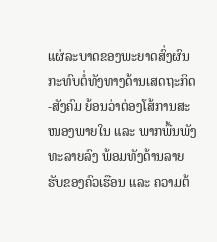ແຜ່ລະບາດຂອງພະຍາດສົ່ງຜົນກະທົບຕໍ່ທັງທາງດ້ານເສດຖະກິດ-ສັງຄົມ ຍ້ອນວ່າຕ່ອງໂສ້ການສະໜອງພາຍໃນ ແລະ ພາກພື້ນພັງທະລາຍລົງ ພ້ອມທັງດ້ານລາຍຮັບຂອງຄົວເຮືອນ ແລະ ຄວາມຕ້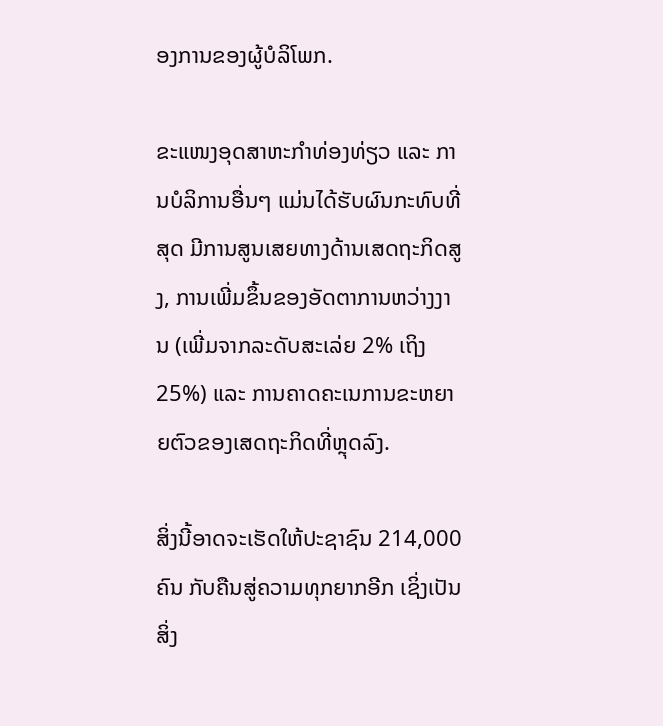ອງການຂອງຜູ້ບໍລິໂພກ.

ຂະແໜງອຸດສາຫະກຳທ່ອງທ່ຽວ ແລະ ການບໍລິການອື່ນໆ ແມ່ນໄດ້ຮັບຜົນກະທົບທີ່ສຸດ ມີການສູນເສຍທາງດ້ານເສດຖະກິດສູງ, ການເພີ່ມຂຶ້ນຂອງອັດຕາການຫວ່າງງານ (ເພີ່ມຈາກລະດັບສະເລ່ຍ 2% ເຖິງ 25%) ແລະ ການຄາດຄະເນການຂະຫຍາຍຕົວຂອງເສດຖະກິດທີ່ຫຼຸດລົງ.

ສິ່ງນີ້ອາດຈະເຮັດໃຫ້ປະຊາຊົນ 214,000 ຄົນ ກັບຄືນສູ່ຄວາມທຸກຍາກອີກ ເຊິ່ງເປັນສິ່ງ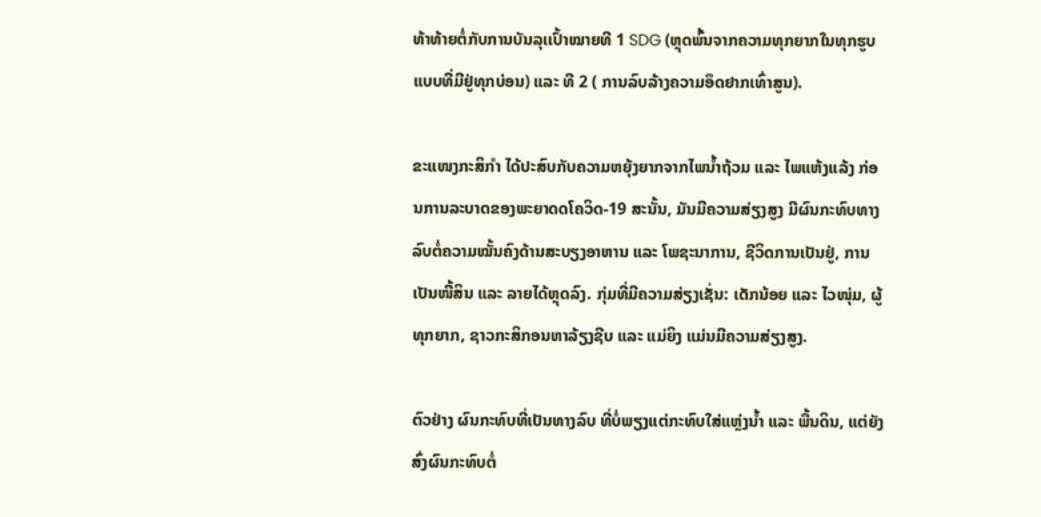ທ້າທ້າຍຕໍ່ກັບການບັນລຸເເປົ້າໝາຍທີ 1 SDG (ຫຼຸດພົ້ນຈາກຄວາມທຸກຍາກໃນທຸກຮູບແບບທີ່ມີຢູ່ທຸກບ່ອນ) ແລະ ທີ 2 ( ການລົບລ້າງຄວາມອຶດຢາກເທົ່າສູນ).

ຂະແໜງກະສິກຳ ໄດ້ປະສົບກັບຄວາມຫຍຸ້ງຍາກຈາກໄພນ້ຳຖ້ວມ ແລະ ໄພແຫ້ງແລ້ງ ກ່ອນການລະບາດຂອງພະຍາດດໂຄວິດ-19 ສະນັ້ນ, ມັນມີຄວາມສ່ຽງສູງ ມີຜົນກະທົບທາງລົບຕໍ່ຄວາມໝັ້ນຄົງດ້ານສະບຽງອາຫານ ແລະ ໂພຊະນາການ, ຊີວິດການເປັນຢູ່, ການເປັນໜີ້ສິນ ແລະ ລາຍໄດ້ຫຼຸດລົງ. ກຸ່ມທີ່ມີຄວາມສ່ຽງເຊັ່ນ: ເດັກນ້ອຍ ແລະ ໄວໜຸ່ມ, ຜູ້ທຸກຍາກ, ຊາວກະສິກອນຫາລ້ຽງຊີບ ແລະ ແມ່ຍິງ ແມ່ນມີຄວາມສ່ຽງສູງ.

ຕົວຢ່າງ ຜົນກະທົບທີ່ເປັນທາງລົບ ທີ່ບໍ່ພຽງແຕ່ກະທົບໃສ່ແຫຼ່ງນ້ຳ ແລະ ພື້ນດິນ, ແຕ່ຍັງສົ່ງຜົນກະທົບຕໍ່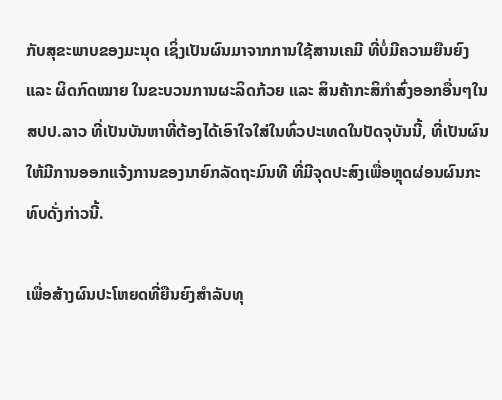ກັບສຸຂະພາບຂອງມະນຸດ ເຊິ່ງເປັນຜົນມາຈາກການໃຊ້ສານເຄມີ ທີ່ບໍ່ມີຄວາມຍືນຍົງ ແລະ ຜິດກົດໝາຍ ໃນຂະບວນການຜະລິດກ້ວຍ ແລະ ສິນຄ້າກະສິກຳສົ່ງອອກອື່ນໆໃນ ສປປ.ລາວ ທີ່ເປັນບັນຫາທີ່ຕ້ອງໄດ້ເອົາໃຈໃສ່ໃນທົ່ວປະເທດໃນປັດຈຸບັນນີ້, ທີ່ເປັນຜົນໃຫ້ມີການອອກແຈ້ງການຂອງນາຍົກລັດຖະມົນທີ ທີ່ມີຈຸດປະສົງເພື່ອຫຼຸດຜ່ອນຜົນກະທົບດັ່ງກ່າວນີ້.

ເພື່ອສ້າງຜົນປະໂຫຍດທີ່ຍືນຍົງສຳລັບທຸ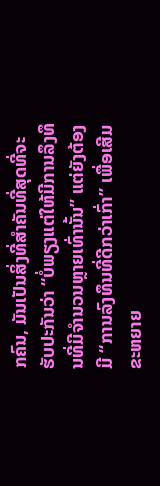ກຄົນ, ມັນເປັນສິ່ງທີ່ສຳຄັນທີ່ສຸດທີ່ຈະຮັບປະກັນວ່າ “ບໍ່ພຽງແຕ່ໃຫ້ມີການລຶງທຶນທີ່ມີຈຳນວນຫຼາຍເທົ່ານັ້ນ” ແຕ່ຍັງຕ້ອງມີ “ການລົງທຶນທີ່ດີກວ່າເກົ່າ” ເພື່ອເສີມຂະຫຍາຍ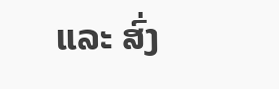ແລະ ສົ່ງ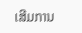ເສີມການ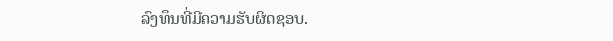ລົງທຶນທີ່ມີຄວາມຮັບຜິດຊອບ.